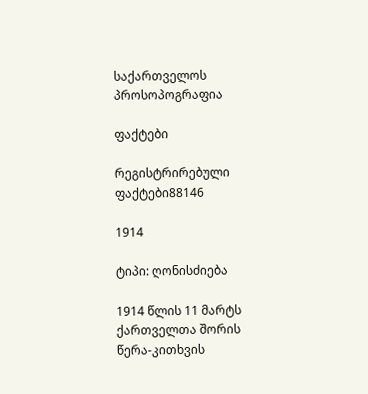საქართველოს პროსოპოგრაფია

ფაქტები

რეგისტრირებული ფაქტები88146

1914

ტიპი: ღონისძიება

1914 წლის 11 მარტს ქართველთა შორის წერა-კითხვის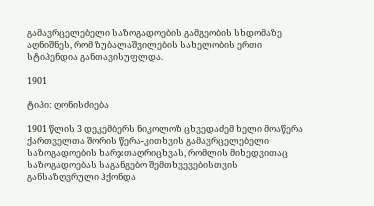გამავრცელებელი საზოგადოების გამგეობის სხდომაზე აღნიშნეს, რომ ზუბალაშვილების სახელობის ერთი სტიპენდია განთავისუფლდა.

1901

ტიპი: ღონისძიება

1901 წლის 3 დეკემბერს ნიკოლოზ ცხვედაძემ ხელი მოაწერა ქართველთა შორის წერა-კითხვის გამავრცელებელი საზოგადოების ხარჯთაღრიცხვას, რომლის მიხედვითაც საზოგადოებას საგანგებო შემთხვევებისთვის განსაზღვრული ჰქონდა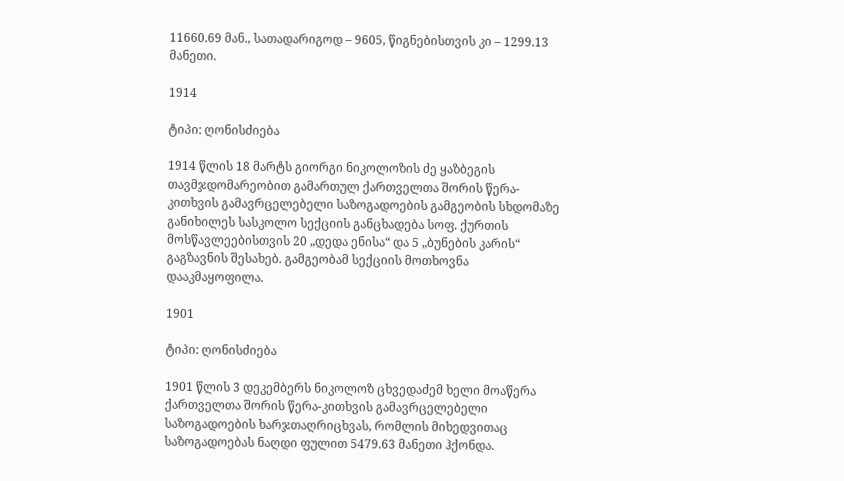11660.69 მან., სათადარიგოდ – 9605, წიგნებისთვის კი – 1299.13 მანეთი.

1914

ტიპი: ღონისძიება

1914 წლის 18 მარტს გიორგი ნიკოლოზის ძე ყაზბეგის თავმჯდომარეობით გამართულ ქართველთა შორის წერა-კითხვის გამავრცელებელი საზოგადოების გამგეობის სხდომაზე განიხილეს სასკოლო სექციის განცხადება სოფ. ქურთის მოსწავლეებისთვის 20 „დედა ენისა“ და 5 „ბუნების კარის“ გაგზავნის შესახებ. გამგეობამ სექციის მოთხოვნა დააკმაყოფილა.

1901

ტიპი: ღონისძიება

1901 წლის 3 დეკემბერს ნიკოლოზ ცხვედაძემ ხელი მოაწერა ქართველთა შორის წერა-კითხვის გამავრცელებელი საზოგადოების ხარჯთაღრიცხვას, რომლის მიხედვითაც საზოგადოებას ნაღდი ფულით 5479.63 მანეთი ჰქონდა.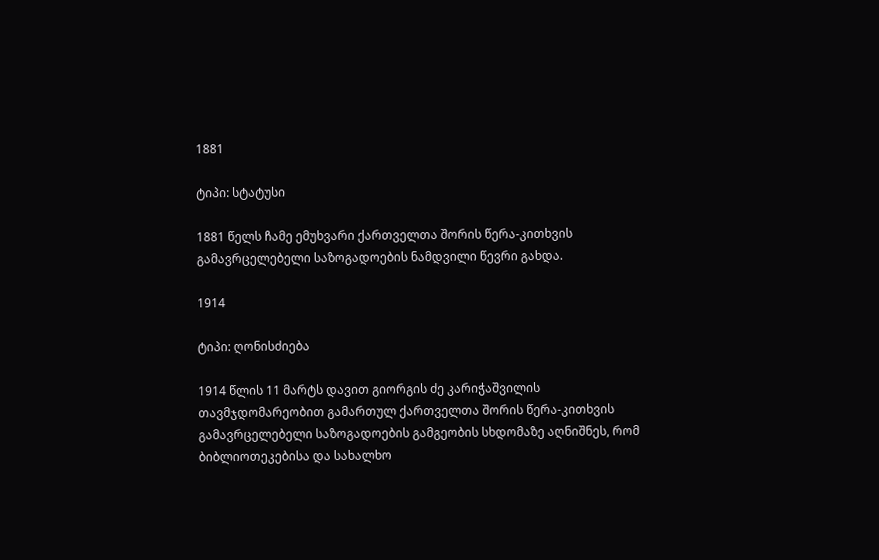1881

ტიპი: სტატუსი

1881 წელს ჩამე ემუხვარი ქართველთა შორის წერა-კითხვის გამავრცელებელი საზოგადოების ნამდვილი წევრი გახდა.

1914

ტიპი: ღონისძიება

1914 წლის 11 მარტს დავით გიორგის ძე კარიჭაშვილის თავმჯდომარეობით გამართულ ქართველთა შორის წერა-კითხვის გამავრცელებელი საზოგადოების გამგეობის სხდომაზე აღნიშნეს, რომ ბიბლიოთეკებისა და სახალხო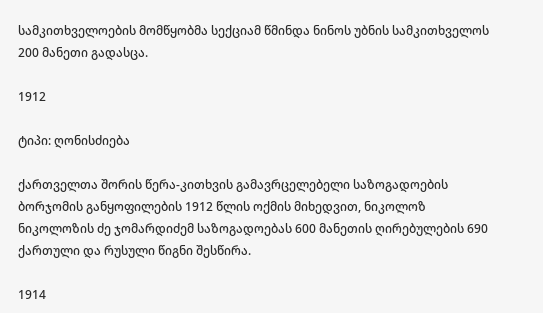სამკითხველოების მომწყობმა სექციამ წმინდა ნინოს უბნის სამკითხველოს 200 მანეთი გადასცა.

1912

ტიპი: ღონისძიება

ქართველთა შორის წერა-კითხვის გამავრცელებელი საზოგადოების ბორჯომის განყოფილების 1912 წლის ოქმის მიხედვით, ნიკოლოზ ნიკოლოზის ძე ჯომარდიძემ საზოგადოებას 600 მანეთის ღირებულების 690 ქართული და რუსული წიგნი შესწირა.

1914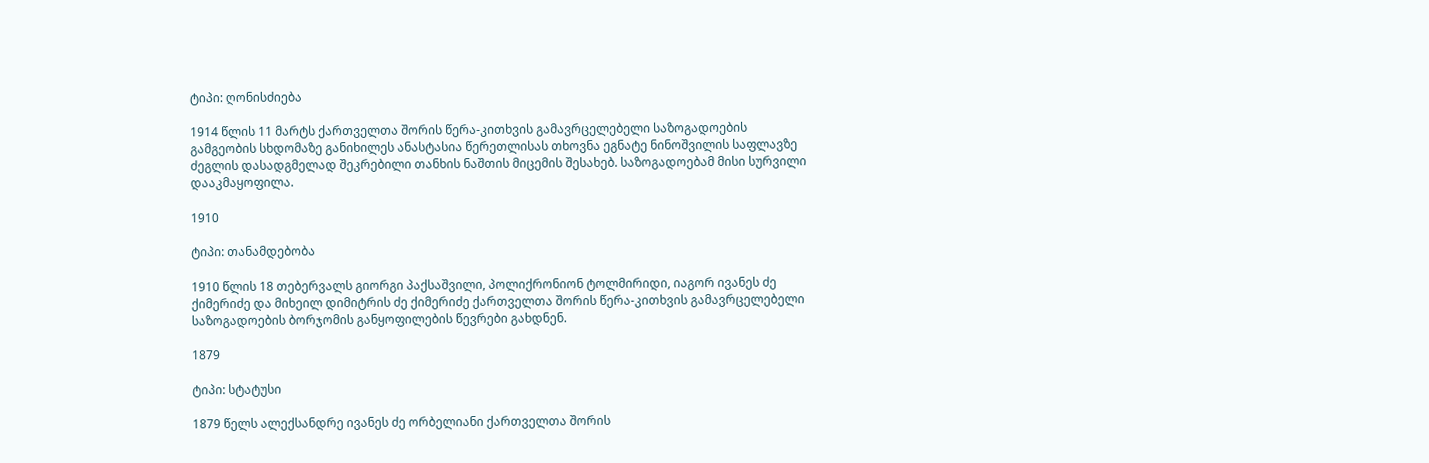ტიპი: ღონისძიება

1914 წლის 11 მარტს ქართველთა შორის წერა-კითხვის გამავრცელებელი საზოგადოების გამგეობის სხდომაზე განიხილეს ანასტასია წერეთლისას თხოვნა ეგნატე ნინოშვილის საფლავზე ძეგლის დასადგმელად შეკრებილი თანხის ნაშთის მიცემის შესახებ. საზოგადოებამ მისი სურვილი დააკმაყოფილა.

1910

ტიპი: თანამდებობა

1910 წლის 18 თებერვალს გიორგი პაქსაშვილი, პოლიქრონიონ ტოლმირიდი, იაგორ ივანეს ძე ქიმერიძე და მიხეილ დიმიტრის ძე ქიმერიძე ქართველთა შორის წერა-კითხვის გამავრცელებელი საზოგადოების ბორჯომის განყოფილების წევრები გახდნენ.

1879

ტიპი: სტატუსი

1879 წელს ალექსანდრე ივანეს ძე ორბელიანი ქართველთა შორის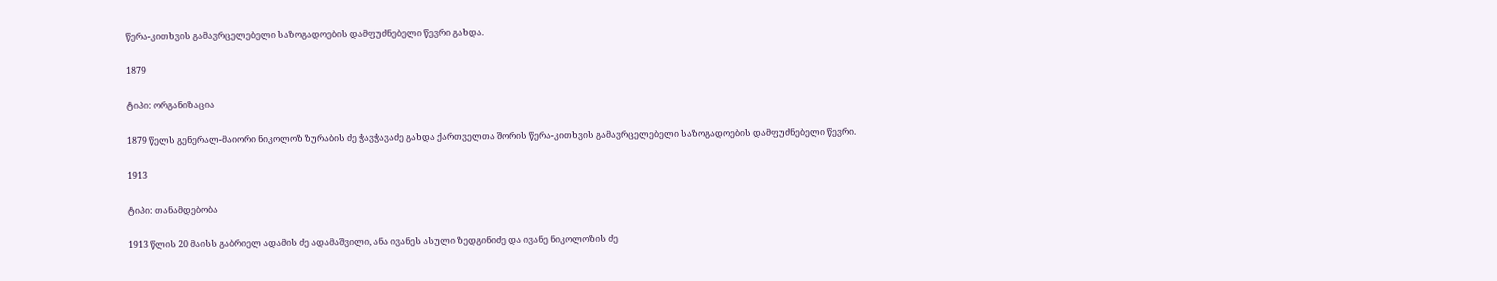წერა-კითხვის გამავრცელებელი საზოგადოების დამფუძნებელი წევრი გახდა.

1879

ტიპი: ორგანიზაცია

1879 წელს გენერალ-მაიორი ნიკოლოზ ზურაბის ძე ჭავჭავაძე გახდა ქართველთა შორის წერა-კითხვის გამავრცელებელი საზოგადოების დამფუძნებელი წევრი.

1913

ტიპი: თანამდებობა

1913 წლის 20 მაისს გაბრიელ ადამის ძე ადამაშვილი, ანა ივანეს ასული ზედგინიძე და ივანე ნიკოლოზის ძე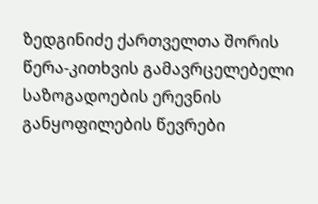ზედგინიძე ქართველთა შორის წერა-კითხვის გამავრცელებელი საზოგადოების ერევნის განყოფილების წევრები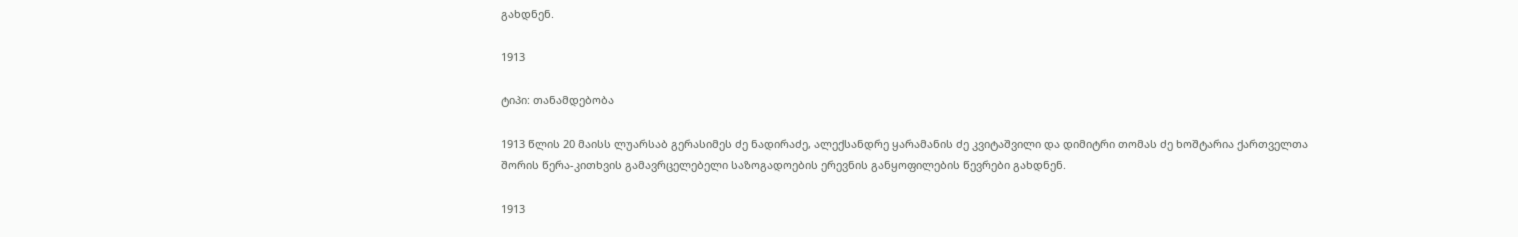გახდნენ.

1913

ტიპი: თანამდებობა

1913 წლის 20 მაისს ლუარსაბ გერასიმეს ძე ნადირაძე, ალექსანდრე ყარამანის ძე კვიტაშვილი და დიმიტრი თომას ძე ხოშტარია ქართველთა შორის წერა-კითხვის გამავრცელებელი საზოგადოების ერევნის განყოფილების წევრები გახდნენ.

1913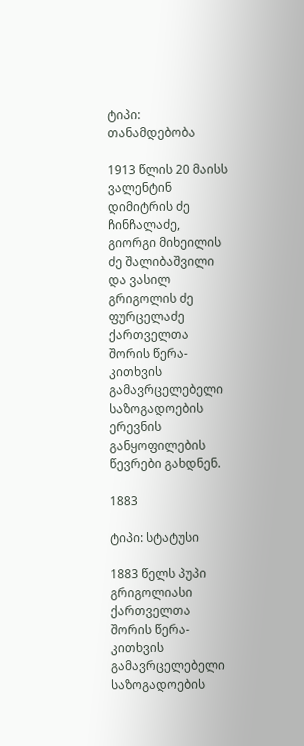ტიპი: თანამდებობა

1913 წლის 20 მაისს ვალენტინ დიმიტრის ძე ჩინჩალაძე, გიორგი მიხეილის ძე შალიბაშვილი და ვასილ გრიგოლის ძე ფურცელაძე ქართველთა შორის წერა-კითხვის გამავრცელებელი საზოგადოების ერევნის განყოფილების წევრები გახდნენ.

1883

ტიპი: სტატუსი

1883 წელს პუპი გრიგოლიასი ქართველთა შორის წერა-კითხვის გამავრცელებელი საზოგადოების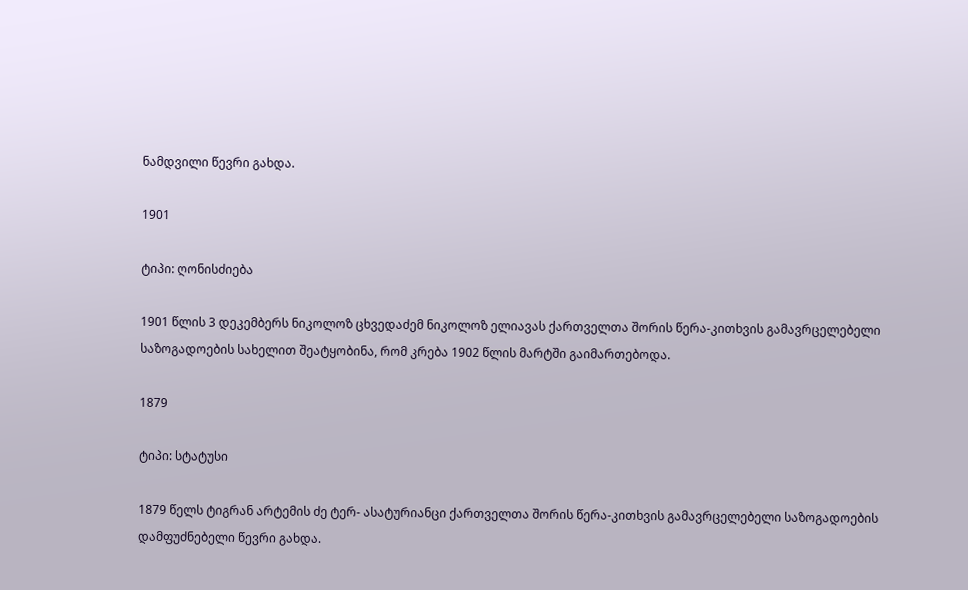ნამდვილი წევრი გახდა.

1901

ტიპი: ღონისძიება

1901 წლის 3 დეკემბერს ნიკოლოზ ცხვედაძემ ნიკოლოზ ელიავას ქართველთა შორის წერა-კითხვის გამავრცელებელი საზოგადოების სახელით შეატყობინა, რომ კრება 1902 წლის მარტში გაიმართებოდა.

1879

ტიპი: სტატუსი

1879 წელს ტიგრან არტემის ძე ტერ- ასატურიანცი ქართველთა შორის წერა-კითხვის გამავრცელებელი საზოგადოების დამფუძნებელი წევრი გახდა.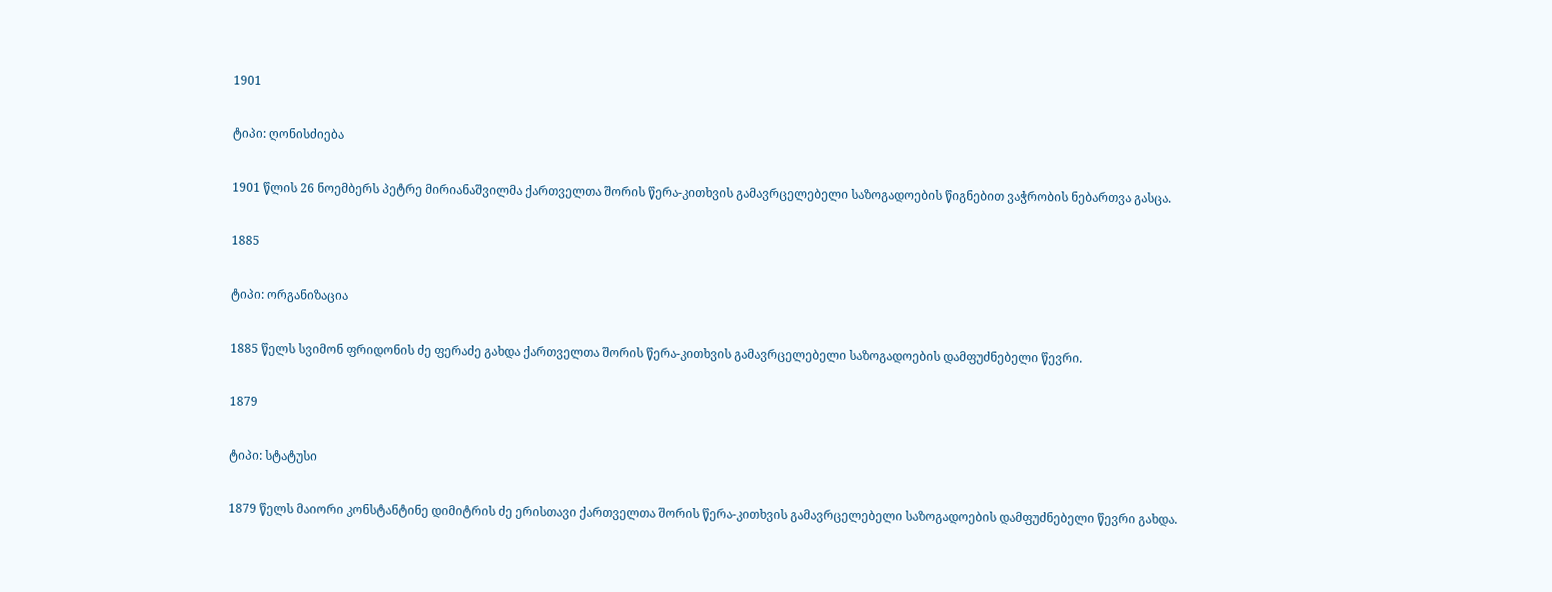1901

ტიპი: ღონისძიება

1901 წლის 26 ნოემბერს პეტრე მირიანაშვილმა ქართველთა შორის წერა-კითხვის გამავრცელებელი საზოგადოების წიგნებით ვაჭრობის ნებართვა გასცა.

1885

ტიპი: ორგანიზაცია

1885 წელს სვიმონ ფრიდონის ძე ფერაძე გახდა ქართველთა შორის წერა-კითხვის გამავრცელებელი საზოგადოების დამფუძნებელი წევრი.

1879

ტიპი: სტატუსი

1879 წელს მაიორი კონსტანტინე დიმიტრის ძე ერისთავი ქართველთა შორის წერა-კითხვის გამავრცელებელი საზოგადოების დამფუძნებელი წევრი გახდა.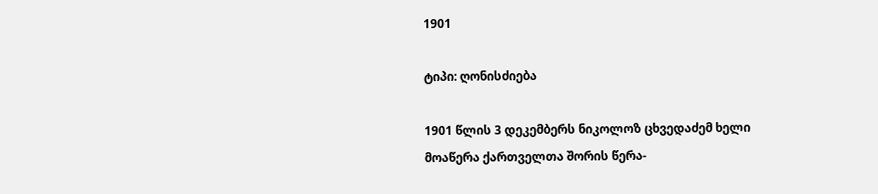1901

ტიპი: ღონისძიება

1901 წლის 3 დეკემბერს ნიკოლოზ ცხვედაძემ ხელი მოაწერა ქართველთა შორის წერა-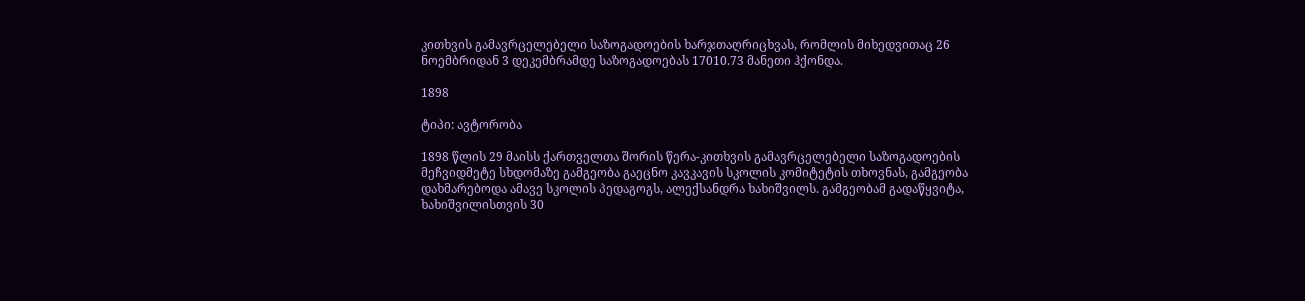კითხვის გამავრცელებელი საზოგადოების ხარჯთაღრიცხვას, რომლის მიხედვითაც 26 ნოემბრიდან 3 დეკემბრამდე საზოგადოებას 17010.73 მანეთი ჰქონდა.

1898

ტიპი: ავტორობა

1898 წლის 29 მაისს ქართველთა შორის წერა-კითხვის გამავრცელებელი საზოგადოების მეჩვიდმეტე სხდომაზე გამგეობა გაეცნო კავკავის სკოლის კომიტეტის თხოვნას, გამგეობა დახმარებოდა ამავე სკოლის პედაგოგს, ალექსანდრა ხახიშვილს. გამგეობამ გადაწყვიტა, ხახიშვილისთვის 30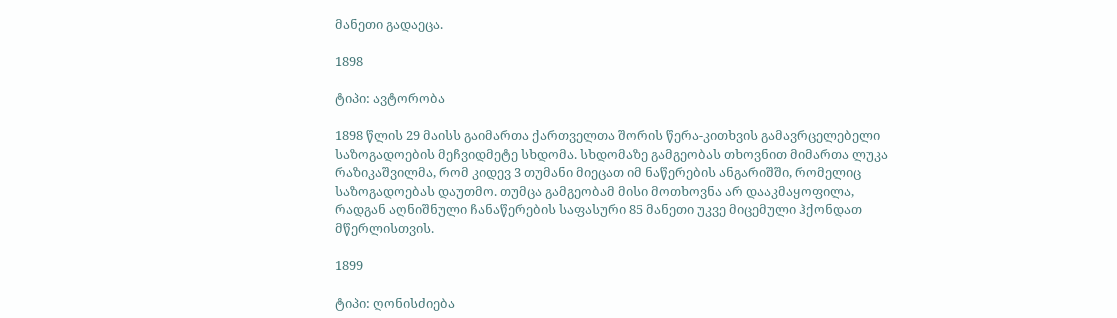მანეთი გადაეცა.

1898

ტიპი: ავტორობა

1898 წლის 29 მაისს გაიმართა ქართველთა შორის წერა-კითხვის გამავრცელებელი საზოგადოების მეჩვიდმეტე სხდომა. სხდომაზე გამგეობას თხოვნით მიმართა ლუკა რაზიკაშვილმა, რომ კიდევ 3 თუმანი მიეცათ იმ ნაწერების ანგარიშში, რომელიც საზოგადოებას დაუთმო. თუმცა გამგეობამ მისი მოთხოვნა არ დააკმაყოფილა, რადგან აღნიშნული ჩანაწერების საფასური 85 მანეთი უკვე მიცემული ჰქონდათ მწერლისთვის.

1899

ტიპი: ღონისძიება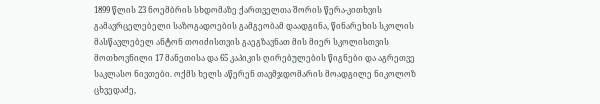1899 წლის 23 ნოემბრის სხდომაზე ქართველთა შორის წერა-კითხვის გამავრცელებელი საზოგადოების გამგეობამ დაადგინა, წინარეხის სკოლის მასწავლებელ ანტონ თოიძისთვის გაეგზავნათ მის მიერ სკოლისთვის მოთხოვნილი 17 მანეთისა და 65 კაპიკის ღირებულების წიგნები და აგრეთვე საკლასო ნივთები. ოქმს ხელს აწერენ თავმჯდომარის მოადგილე ნიკოლოზ ცხვედაძე,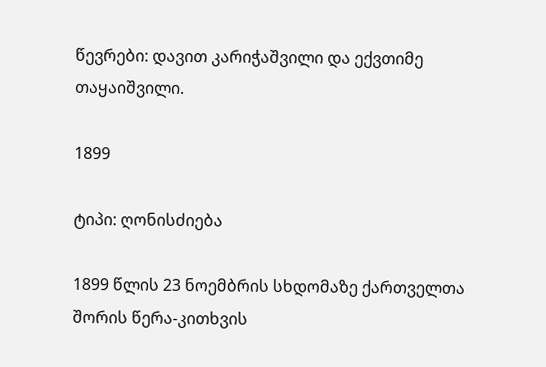წევრები: დავით კარიჭაშვილი და ექვთიმე თაყაიშვილი.

1899

ტიპი: ღონისძიება

1899 წლის 23 ნოემბრის სხდომაზე ქართველთა შორის წერა-კითხვის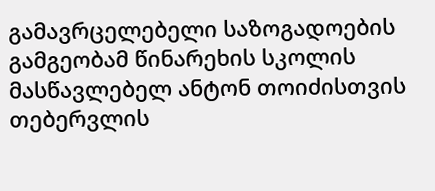გამავრცელებელი საზოგადოების გამგეობამ წინარეხის სკოლის მასწავლებელ ანტონ თოიძისთვის თებერვლის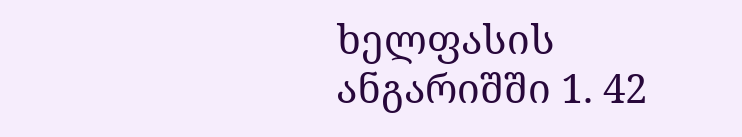ხელფასის ანგარიშში 1. 42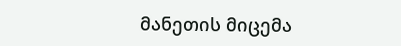მანეთის მიცემა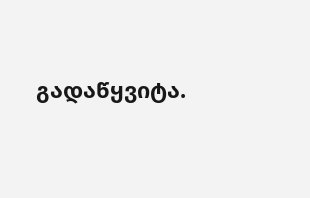გადაწყვიტა.